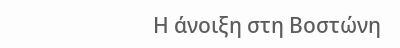Η άνοιξη στη Βοστώνη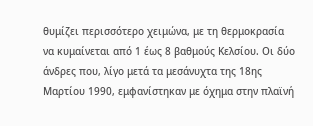θυμίζει περισσότερο χειμώνα, με τη θερμοκρασία να κυμαίνεται από 1 έως 8 βαθμούς Κελσίου. Οι δύο άνδρες που, λίγο μετά τα μεσάνυχτα της 18ης Μαρτίου 1990, εμφανίστηκαν με όχημα στην πλαϊνή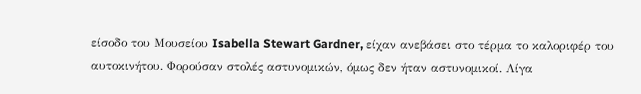είσοδο του Μουσείου Isabella Stewart Gardner, είχαν ανεβάσει στο τέρμα το καλοριφέρ του αυτοκινήτου. Φορούσαν στολές αστυνομικών, όμως δεν ήταν αστυνομικοί. Λίγα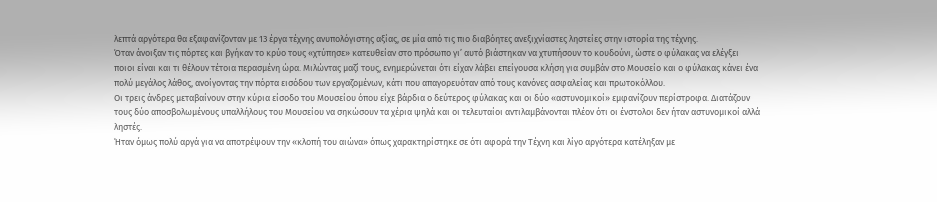λεπτά αργότερα θα εξαφανίζονταν με 13 έργα τέχνης ανυπολόγιστης αξίας, σε μία από τις πιο διαβόητες ανεξιχνίαστες ληστείες στην ιστορία της τέχνης.
Όταν άνοιξαν τις πόρτες και βγήκαν το κρύο τους «χτύπησε» κατευθείαν στο πρόσωπο γι’ αυτό βιάστηκαν να χτυπήσουν το κουδούνι, ώστε ο φύλακας να ελέγξει ποιοι είναι και τι θέλουν τέτοια περασμένη ώρα. Μιλώντας μαζί τους, ενημερώνεται ότι είχαν λάβει επείγουσα κλήση για συμβάν στο Μουσείο και ο φύλακας κάνει ένα πολύ μεγάλος λάθος, ανοίγοντας την πόρτα εισόδου των εργαζομένων, κάτι που απαγορευόταν από τους κανόνες ασφαλείας και πρωτοκόλλου.
Οι τρεις άνδρες μεταβαίνουν στην κύρια είσοδο του Μουσείου όπου είχε βάρδια ο δεύτερος φύλακας και οι δύο «αστυνομικοί» εμφανίζουν περίστροφα. Διατάζουν τους δύο αποσβολωμένους υπαλλήλους του Μουσείου να σηκώσουν τα χέρια ψηλά και οι τελευταίοι αντιλαμβάνονται πλέον ότι οι ένστολοι δεν ήταν αστυνομικοί αλλά ληστές.
Ήταν όμως πολύ αργά για να αποτρέψουν την «κλοπή του αιώνα» όπως χαρακτηρίστηκε σε ότι αφορά την Τέχνη και λίγο αργότερα κατέληξαν με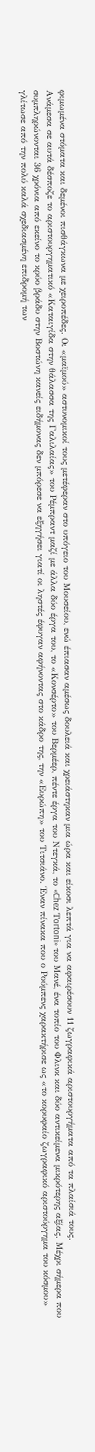φιμωμένα στόματα και δεμένοι πισθάγκωνα με χειροπέδες. Οι «μαϊμού» αστυνομικοί τους μετέφεραν στο υπόγειο του Μουσείου, ενώ έπιασαν αμέσως δουλειά και χρειάστηκαν μια ώρα και είκοσι λεπτά για να αφαιρέσουν 11 ζωγραφικά αριστουργήματα από τα πλαίσιά τους.
Ανάμεσα σε αυτά δέσποζε το αριστουργηματικό «Καταιγίδα στην θάλασσα της Γαλιλαίας» του Ρέμπραντ μαζί με άλλα δύο έργα του, το «Κονσέρτο» του Βερμέερ, πέντε έργα του Ντεγκά, το «Chez Τortoni» του Μανέ, ένα τοπίο του Φλινκ και δύο αντικείμενα μικρότερης αξίας. Μέχρι σήμερα που συμπληρώνονται 36 χρόνια από εκείνο το κρύο βράδυ στην Βοστώνη κανείς ειδήμονας δεν μπόρεσε να εξηγήσει γιατί οι ληστές έφυγαν αφήνοντας στο κάδρο της, την «Ευρώπη» του Τιτσιάνο. Έναν πίνακα που ο Ρούμπενς χαρακτήρισε ως «το κορυφαίο ζωγραφικό αριστούργημα του κόσμου» γλίτωσε από την πολύ καλά σχεδιασμένη επιδρομή των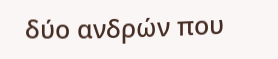δύο ανδρών που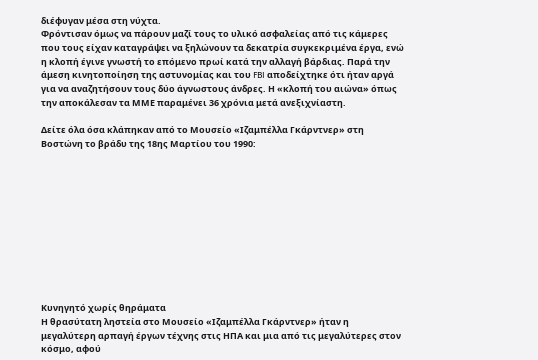διέφυγαν μέσα στη νύχτα.
Φρόντισαν όμως να πάρουν μαζί τους το υλικό ασφαλείας από τις κάμερες που τους είχαν καταγράψει να ξηλώνουν τα δεκατρία συγκεκριμένα έργα, ενώ η κλοπή έγινε γνωστή το επόμενο πρωί κατά την αλλαγή βάρδιας. Παρά την άμεση κινητοποίηση της αστυνομίας και του FBI αποδείχτηκε ότι ήταν αργά για να αναζητήσουν τους δύο άγνωστους άνδρες. Η «κλοπή του αιώνα» όπως την αποκάλεσαν τα ΜΜΕ παραμένει 36 χρόνια μετά ανεξιχνίαστη.

Δείτε όλα όσα κλάπηκαν από το Μουσείο «Ιζαμπέλλα Γκάρντνερ» στη Βοστώνη το βράδυ της 18ης Μαρτίου του 1990:











Κυνηγητό χωρίς θηράματα
Η θρασύτατη ληστεία στο Μουσείο «Ιζαμπέλλα Γκάρντνερ» ήταν η μεγαλύτερη αρπαγή έργων τέχνης στις ΗΠΑ και μια από τις μεγαλύτερες στον κόσμο, αφού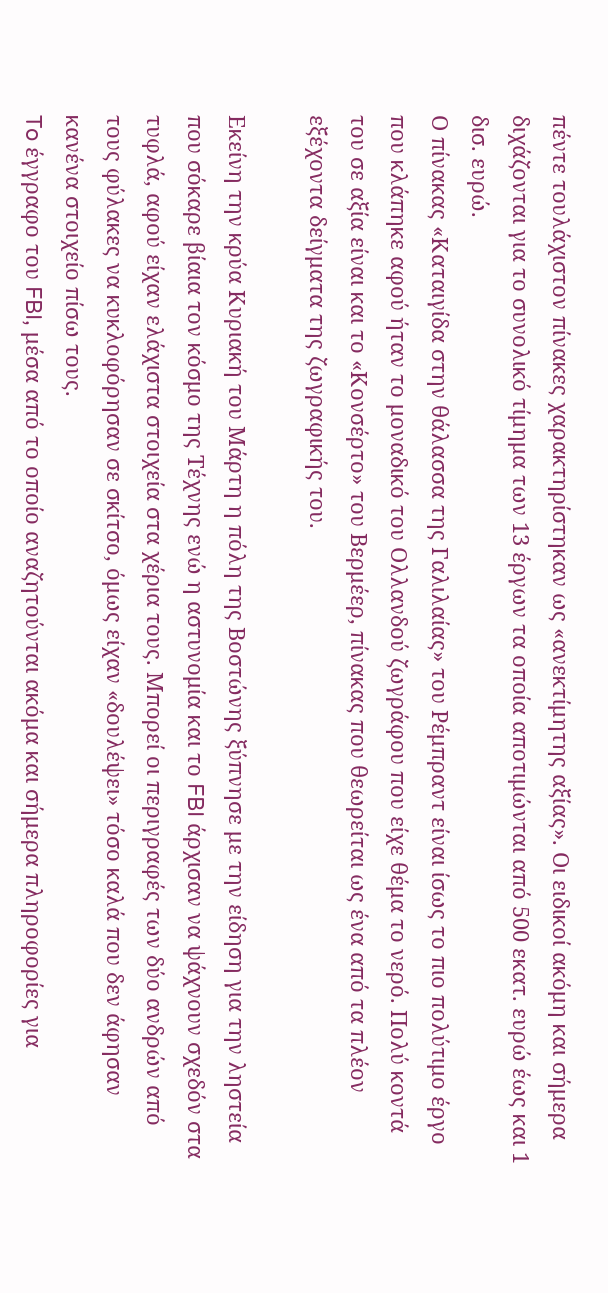πέντε τουλάχιστον πίνακες χαρακτηρίστηκαν ως «ανεκτίμητης αξίας». Οι ειδικοί ακόμη και σήμερα διχάζονται για το συνολικό τίμημα των 13 έργων τα οποία αποτιμώνται από 500 εκατ. ευρώ έως και 1 δισ. ευρώ.
Ο πίνακας «Καταιγίδα στην θάλασσα της Γαλιλαίας» του Ρέμπραντ είναι ίσως το πιο πολύτιμο έργο που κλάπηκε αφού ήταν το μοναδικό του Ολλανδού ζωγράφου που είχε θέμα το νερό. Πολύ κοντά του σε αξία είναι και το «Κονσέρτο» του Βερμέερ, πίνακας που θεωρείται ως ένα από τα πλέον εξέχοντα δείγματα της ζωγραφικής του.

Εκείνη την κρύα Κυριακή του Μάρτη η πόλη της Βοστώνης ξύπνησε με την είδηση για την ληστεία που σόκαρε βίαια τον κόσμο της Τέχνης ενώ η αστυνομία και το FBI άρχισαν να ψάχνουν σχεδόν στα τυφλά, αφού είχαν ελάχιστα στοιχεία στα χέρια τους. Μπορεί οι περιγραφές των δύο ανδρών από τους φύλακες να κυκλοφόρησαν σε σκίτσο, όμως είχαν «δουλέψει» τόσο καλά που δεν άφησαν κανένα στοιχείο πίσω τους.
To έγγραφο του FBI, μέσα από το οποίο αναζητούνται ακόμα και σήμερα πληροφορίες για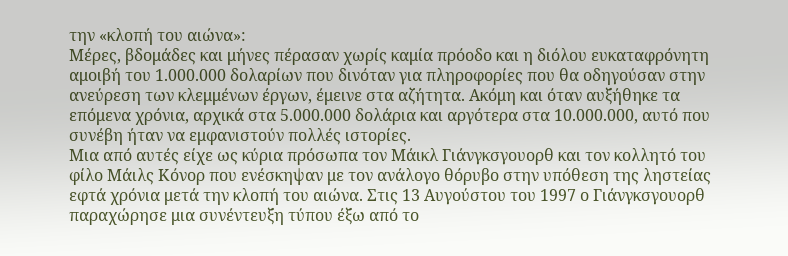την «κλοπή του αιώνα»:
Μέρες, βδομάδες και μήνες πέρασαν χωρίς καμία πρόοδο και η διόλου ευκαταφρόνητη αμοιβή του 1.000.000 δολαρίων που δινόταν για πληροφορίες που θα οδηγούσαν στην ανεύρεση των κλεμμένων έργων, έμεινε στα αζήτητα. Ακόμη και όταν αυξήθηκε τα επόμενα χρόνια, αρχικά στα 5.000.000 δολάρια και αργότερα στα 10.000.000, αυτό που συνέβη ήταν να εμφανιστούν πολλές ιστορίες.
Μια από αυτές είχε ως κύρια πρόσωπα τον Μάικλ Γιάνγκσγουορθ και τον κολλητό του φίλο Μάιλς Κόνορ που ενέσκηψαν με τον ανάλογο θόρυβο στην υπόθεση της ληστείας εφτά χρόνια μετά την κλοπή του αιώνα. Στις 13 Αυγούστου του 1997 ο Γιάνγκσγουορθ παραχώρησε μια συνέντευξη τύπου έξω από το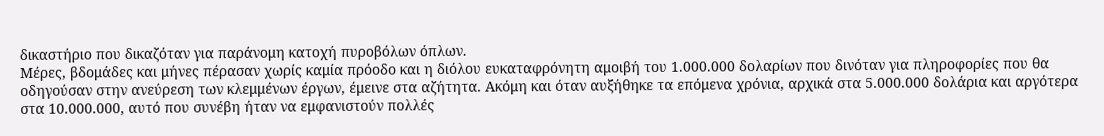δικαστήριο που δικαζόταν για παράνομη κατοχή πυροβόλων όπλων.
Μέρες, βδομάδες και μήνες πέρασαν χωρίς καμία πρόοδο και η διόλου ευκαταφρόνητη αμοιβή του 1.000.000 δολαρίων που δινόταν για πληροφορίες που θα οδηγούσαν στην ανεύρεση των κλεμμένων έργων, έμεινε στα αζήτητα. Ακόμη και όταν αυξήθηκε τα επόμενα χρόνια, αρχικά στα 5.000.000 δολάρια και αργότερα στα 10.000.000, αυτό που συνέβη ήταν να εμφανιστούν πολλές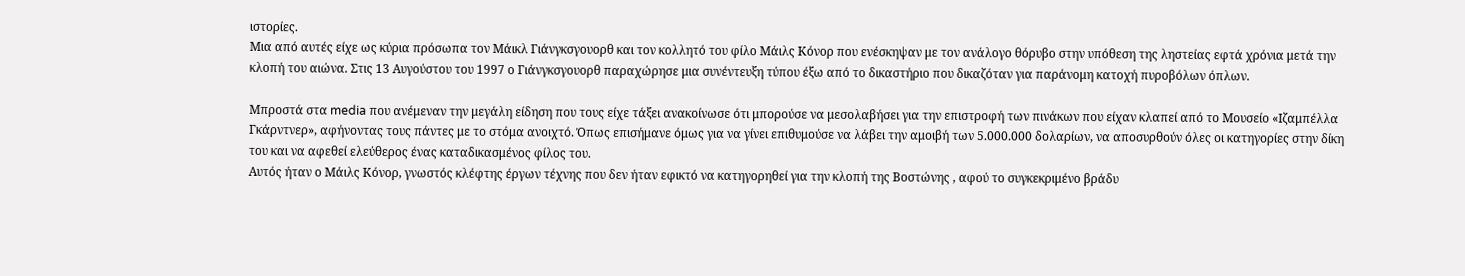ιστορίες.
Μια από αυτές είχε ως κύρια πρόσωπα τον Μάικλ Γιάνγκσγουορθ και τον κολλητό του φίλο Μάιλς Κόνορ που ενέσκηψαν με τον ανάλογο θόρυβο στην υπόθεση της ληστείας εφτά χρόνια μετά την κλοπή του αιώνα. Στις 13 Αυγούστου του 1997 ο Γιάνγκσγουορθ παραχώρησε μια συνέντευξη τύπου έξω από το δικαστήριο που δικαζόταν για παράνομη κατοχή πυροβόλων όπλων.

Μπροστά στα media που ανέμεναν την μεγάλη είδηση που τους είχε τάξει ανακοίνωσε ότι μπορούσε να μεσολαβήσει για την επιστροφή των πινάκων που είχαν κλαπεί από το Μουσείο «Ιζαμπέλλα Γκάρντνερ», αφήνοντας τους πάντες με το στόμα ανοιχτό. Όπως επισήμανε όμως για να γίνει επιθυμούσε να λάβει την αμοιβή των 5.000.000 δολαρίων, να αποσυρθούν όλες οι κατηγορίες στην δίκη του και να αφεθεί ελεύθερος ένας καταδικασμένος φίλος του.
Αυτός ήταν ο Μάιλς Κόνορ, γνωστός κλέφτης έργων τέχνης που δεν ήταν εφικτό να κατηγορηθεί για την κλοπή της Βοστώνης , αφού το συγκεκριμένο βράδυ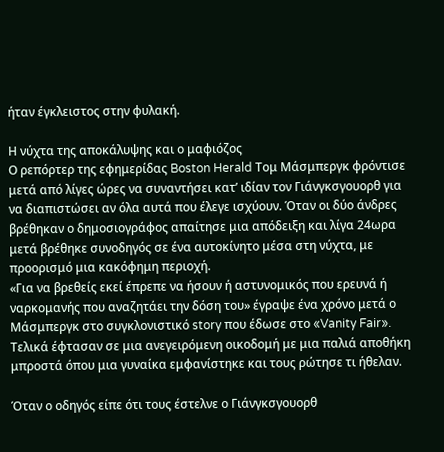ήταν έγκλειστος στην φυλακή.

Η νύχτα της αποκάλυψης και ο μαφιόζος
Ο ρεπόρτερ της εφημερίδας Boston Herald Τομ Μάσμπεργκ φρόντισε μετά από λίγες ώρες να συναντήσει κατ’ ιδίαν τον Γιάνγκσγουορθ για να διαπιστώσει αν όλα αυτά που έλεγε ισχύουν. Όταν οι δύο άνδρες βρέθηκαν ο δημοσιογράφος απαίτησε μια απόδειξη και λίγα 24ωρα μετά βρέθηκε συνοδηγός σε ένα αυτοκίνητο μέσα στη νύχτα, με προορισμό μια κακόφημη περιοχή.
«Για να βρεθείς εκεί έπρεπε να ήσουν ή αστυνομικός που ερευνά ή ναρκομανής που αναζητάει την δόση του» έγραψε ένα χρόνο μετά ο Μάσμπεργκ στο συγκλονιστικό story που έδωσε στο «Vanity Fair». Τελικά έφτασαν σε μια ανεγειρόμενη οικοδομή με μια παλιά αποθήκη μπροστά όπου μια γυναίκα εμφανίστηκε και τους ρώτησε τι ήθελαν.

Όταν ο οδηγός είπε ότι τους έστελνε ο Γιάνγκσγουορθ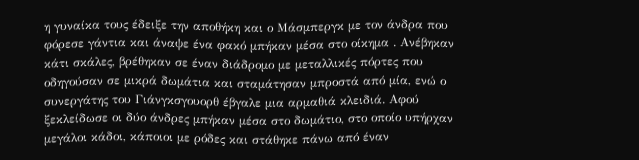η γυναίκα τους έδειξε την αποθήκη και ο Μάσμπεργκ με τον άνδρα που φόρεσε γάντια και άναψε ένα φακό μπήκαν μέσα στο οίκημα . Ανέβηκαν κάτι σκάλες, βρέθηκαν σε έναν διάδρομο με μεταλλικές πόρτες που οδηγούσαν σε μικρά δωμάτια και σταμάτησαν μπροστά από μία, ενώ ο συνεργάτης του Γιάνγκσγουορθ έβγαλε μια αρμαθιά κλειδιά. Αφού ξεκλείδωσε οι δύο άνδρες μπήκαν μέσα στο δωμάτιο, στο οποίο υπήρχαν μεγάλοι κάδοι, κάποιοι με ρόδες και στάθηκε πάνω από έναν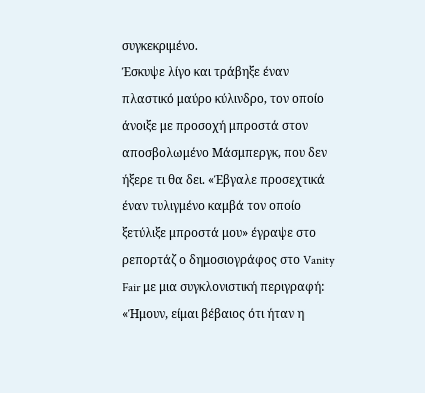συγκεκριμένο.
Έσκυψε λίγο και τράβηξε έναν πλαστικό μαύρο κύλινδρο, τον οποίο άνοιξε με προσοχή μπροστά στον αποσβολωμένο Μάσμπεργκ, που δεν ήξερε τι θα δει. «Έβγαλε προσεχτικά έναν τυλιγμένο καμβά τον οποίο ξετύλιξε μπροστά μου» έγραψε στο ρεπορτάζ ο δημοσιογράφος στο Vanity Fair με μια συγκλονιστική περιγραφή: «Ήμουν, είμαι βέβαιος ότι ήταν η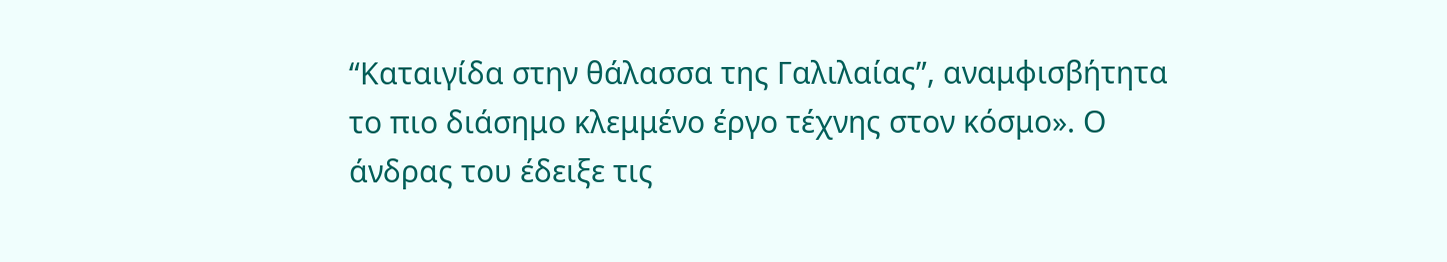“Καταιγίδα στην θάλασσα της Γαλιλαίας”, αναμφισβήτητα το πιο διάσημο κλεμμένο έργο τέχνης στον κόσμο». Ο άνδρας του έδειξε τις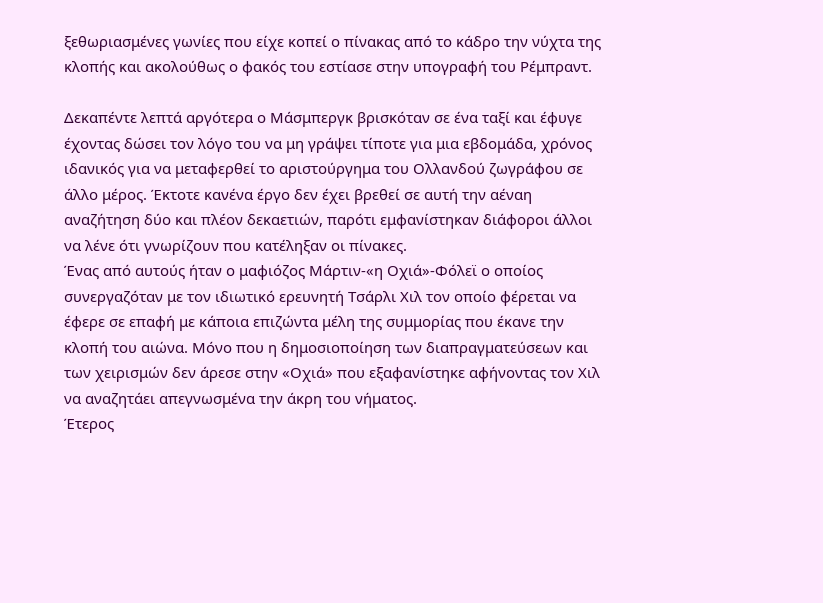ξεθωριασμένες γωνίες που είχε κοπεί ο πίνακας από το κάδρο την νύχτα της κλοπής και ακολούθως ο φακός του εστίασε στην υπογραφή του Ρέμπραντ.

Δεκαπέντε λεπτά αργότερα ο Μάσμπεργκ βρισκόταν σε ένα ταξί και έφυγε έχοντας δώσει τον λόγο του να μη γράψει τίποτε για μια εβδομάδα, χρόνος ιδανικός για να μεταφερθεί το αριστούργημα του Ολλανδού ζωγράφου σε άλλο μέρος. Έκτοτε κανένα έργο δεν έχει βρεθεί σε αυτή την αέναη αναζήτηση δύο και πλέον δεκαετιών, παρότι εμφανίστηκαν διάφοροι άλλοι να λένε ότι γνωρίζουν που κατέληξαν οι πίνακες.
Ένας από αυτούς ήταν ο μαφιόζος Μάρτιν-«η Οχιά»-Φόλεϊ ο οποίος συνεργαζόταν με τον ιδιωτικό ερευνητή Τσάρλι Χιλ τον οποίο φέρεται να έφερε σε επαφή με κάποια επιζώντα μέλη της συμμορίας που έκανε την κλοπή του αιώνα. Μόνο που η δημοσιοποίηση των διαπραγματεύσεων και των χειρισμών δεν άρεσε στην «Οχιά» που εξαφανίστηκε αφήνοντας τον Χιλ να αναζητάει απεγνωσμένα την άκρη του νήματος.
Έτερος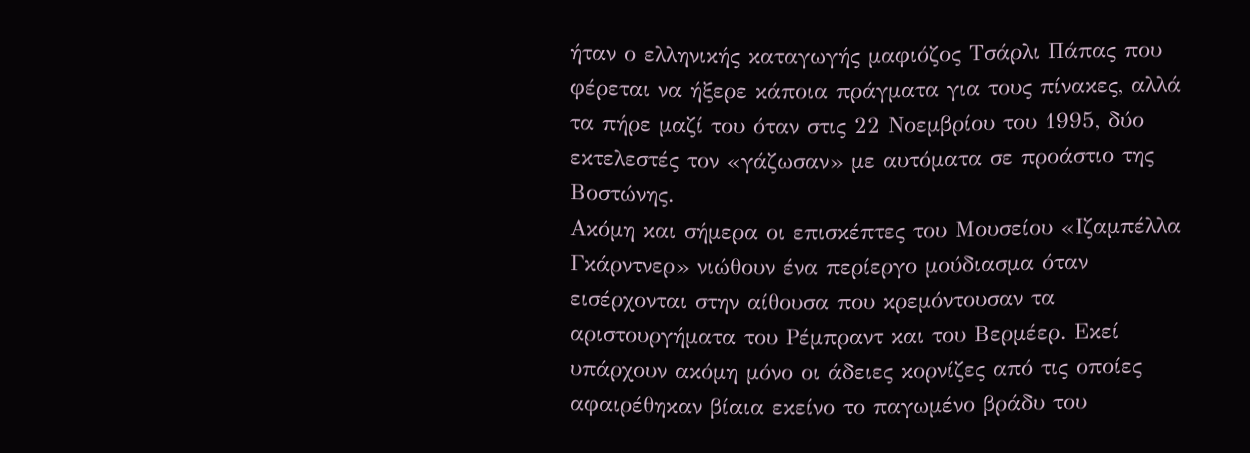ήταν ο ελληνικής καταγωγής μαφιόζος Τσάρλι Πάπας που φέρεται να ήξερε κάποια πράγματα για τους πίνακες, αλλά τα πήρε μαζί του όταν στις 22 Νοεμβρίου του 1995, δύο εκτελεστές τον «γάζωσαν» με αυτόματα σε προάστιο της Βοστώνης.
Ακόμη και σήμερα οι επισκέπτες του Μουσείου «Ιζαμπέλλα Γκάρντνερ» νιώθουν ένα περίεργο μούδιασμα όταν εισέρχονται στην αίθουσα που κρεμόντουσαν τα αριστουργήματα του Ρέμπραντ και του Βερμέερ. Εκεί υπάρχουν ακόμη μόνο οι άδειες κορνίζες από τις οποίες αφαιρέθηκαν βίαια εκείνο το παγωμένο βράδυ του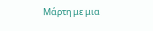Μάρτη με μια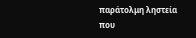παράτολμη ληστεία που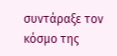συντάραξε τον κόσμο της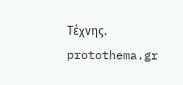Τέχνης.
protothema.gr